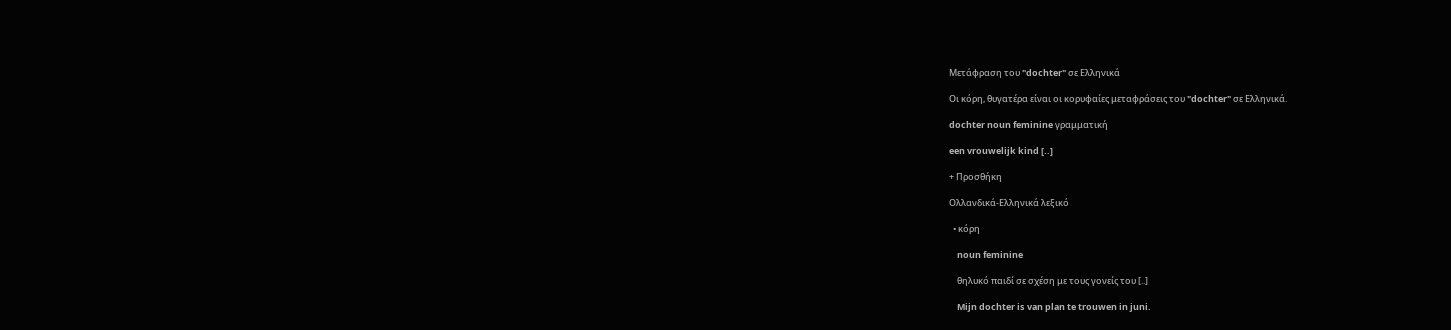Μετάφραση του "dochter" σε Ελληνικά

Οι κόρη, θυγατέρα είναι οι κορυφαίες μεταφράσεις του "dochter" σε Ελληνικά.

dochter noun feminine γραμματική

een vrouwelijk kind [..]

+ Προσθήκη

Ολλανδικά-Ελληνικά λεξικό

  • κόρη

    noun feminine

    θηλυκό παιδί σε σχέση με τους γονείς του [..]

    Mijn dochter is van plan te trouwen in juni.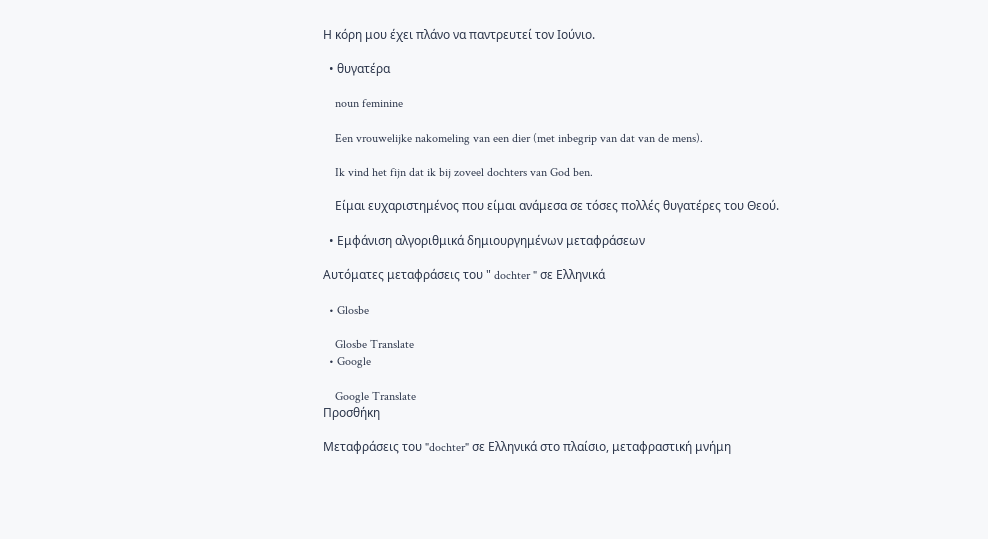Η κόρη μου έχει πλάνο να παντρευτεί τον Ιούνιο.

  • θυγατέρα

    noun feminine

    Een vrouwelijke nakomeling van een dier (met inbegrip van dat van de mens).

    Ik vind het fijn dat ik bij zoveel dochters van God ben.

    Είμαι ευχαριστημένος που είμαι ανάμεσα σε τόσες πολλές θυγατέρες του Θεού.

  • Εμφάνιση αλγοριθμικά δημιουργημένων μεταφράσεων

Αυτόματες μεταφράσεις του " dochter " σε Ελληνικά

  • Glosbe

    Glosbe Translate
  • Google

    Google Translate
Προσθήκη

Μεταφράσεις του "dochter" σε Ελληνικά στο πλαίσιο, μεταφραστική μνήμη